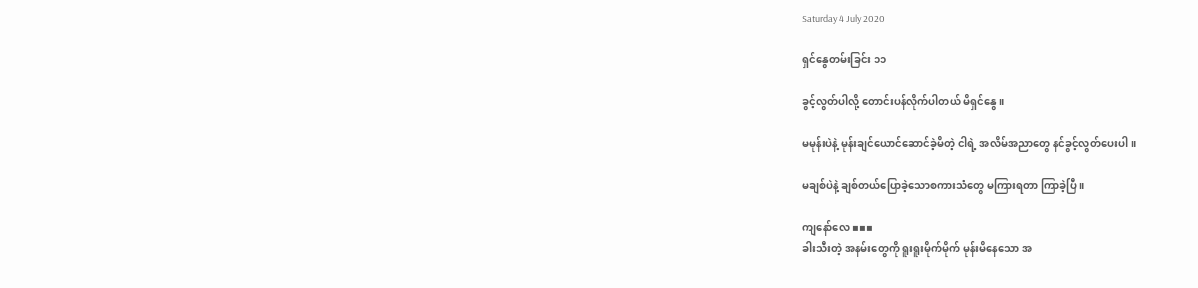Saturday 4 July 2020

ရှင်နွေတမ်းခြင်း ၁၁

ခွင့်လွတ်ပါလို့ တောင်းပန်လိုက်ပါတယ် မိရှင်နွေ ။

မမုန်းပဲနဲ့ မုန်းချင်ယောင်ဆောင်ခဲ့မိတဲ့ ငါရဲ့ အလိမ်အညာတွေ နင်ခွင့်လွတ်ပေးပါ ။

မချစ်ပဲနဲ့ ချစ်တယ်ပြောခဲ့သောစကားသံတွေ မကြားရတာ ကြာခဲ့ပြီ ။

ကျနော်လေ ▪▪▪
ခါးသီးတဲ့ အနမ်းတွေကို ရူးရူးမိုက်မိုက် မုန်းမိနေသော အ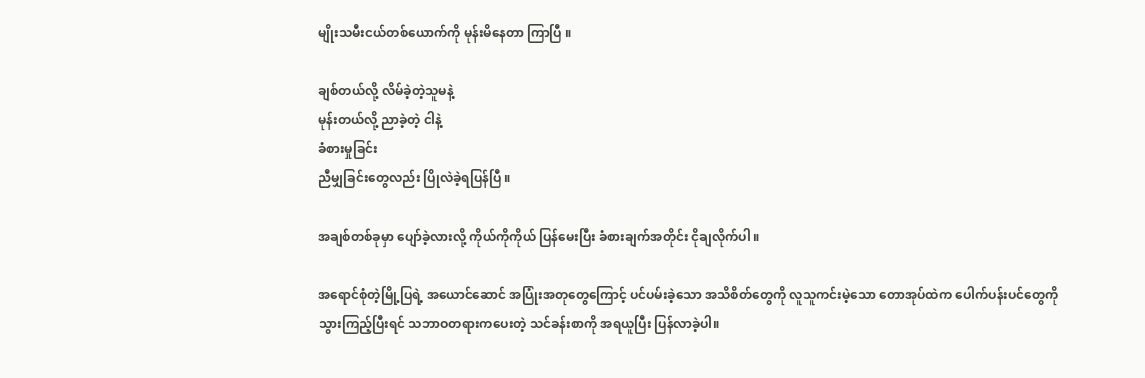မျိုးသမီးငယ်တစ်ယောက်ကို မုန်းမိနေတာ ကြာပြီ ။

ချစ်တယ်လို့ လိမ်ခဲ့တဲ့သူမနဲ့
မုန်းတယ်လို့ ညာခဲ့တဲ့ ငါနဲ့
ခံစားမှုခြင်း
ညီမျှခြင်းတွေလည်း ပြိုလဲခဲ့ရပြန်ပြီ ။

အချစ်တစ်ခုမှာ ပျော်ခဲ့လားလို့ ကိုယ်ကိုကိုယ် ပြန်မေးပြီး ခံစားချက်အတိုင်း ငိုချလိုက်ပါ ။

အရောင်စုံတဲ့မြို့ပြရဲ့ အယောင်ဆောင် အပြုံးအတုတွေကြောင့် ပင်ပမ်းခဲ့သော အသိစိတ်တွေကို လူသူကင်းမဲ့သော တောအုပ်ထဲက ပေါက်ပန်းပင်တွေကို သွားကြည့်ပြီးရင် သဘာဝတရားကပေးတဲ့ သင်ခန်းစာကို အရယူပြီး ပြန်လာခဲ့ပါ။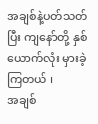အချစ်နဲ့ပတ်သတ်ပြီး ကျနော်တို့ နှစ်ယောက်လုံး မှားခဲ့ကြတယ် ၊
အချစ်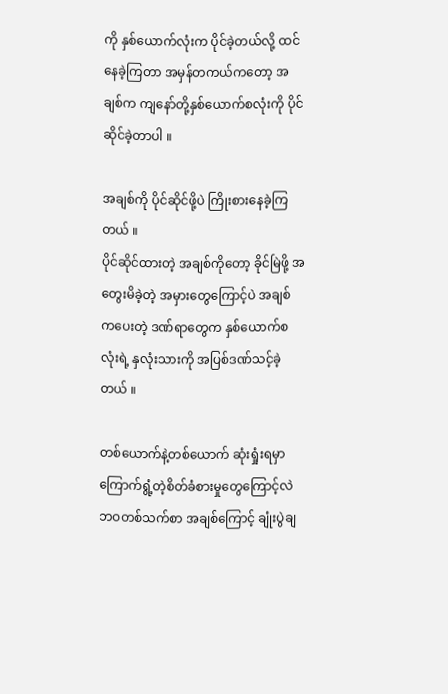ကို နှစ်ယောက်လုံးက ပိုင်ခဲ့တယ်လို့ ထင်နေခဲ့ကြတာ အမှန်တကယ်ကတော့ အချစ်က ကျနော်တို့နှစ်ယောက်စလုံးကို ပိုင်ဆိုင်ခဲ့တာပါ ။

အချစ်ကို ပိုင်ဆိုင်ဖို့ပဲ ကြိုးစားနေခဲ့ကြတယ် ။
ပိုင်ဆိုင်ထားတဲ့ အချစ်ကိုတော့ ခိုင်မြဲဖို့ အတွေးမိခဲ့တဲ့ အမှားတွေကြောင့်ပဲ အချစ်ကပေးတဲ့ ဒဏ်ရာတွေက နှစ်ယောက်စလုံးရဲ့ နှလုံးသားကို အပြစ်ဒဏ်သင့်ခဲ့တယ် ။

တစ်ယောက်နဲ့တစ်ယောက် ဆုံးရှုံးရမှာ ကြောက်ရွံ့တဲ့စိတ်ခံစားမှုတွေကြောင့်လဲ ဘဝတစ်သက်စာ အချစ်ကြောင့် ချုံးပွဲချ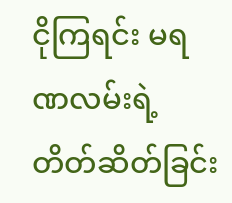ငိုကြရင်း မရဏလမ်းရဲ့ တိတ်ဆိတ်ခြင်း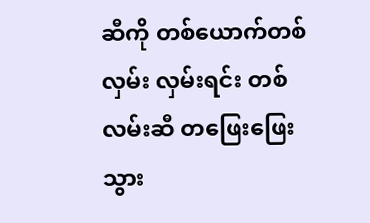ဆီကို တစ်ယောက်တစ်လှမ်း လှမ်းရင်း တစ်လမ်းဆီ တဖြေးဖြေးသွား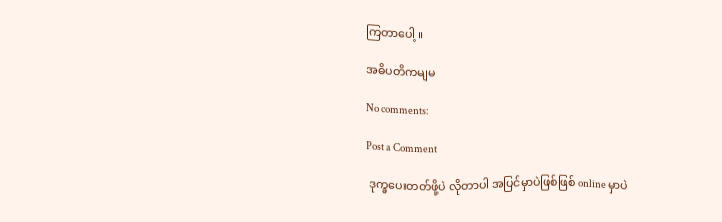ကြတာပေါ့ ။

အဓိပတိကမျမ

No comments:

Post a Comment

 ဒုက္ခပေးတတ်ဖို့ပဲ လိုတာပါ အပြင်မှာပဲဖြစ်ဖြစ် online မှာပဲ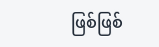ဖြစ်ဖြစ်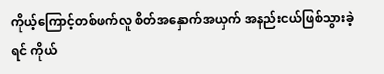ကိုယ့်ကြောင့်တစ်ဖက်လူ စိတ်အနှောက်အယှက် အနည်းငယ်ဖြစ်သွားခဲ့ရင် ကိုယ်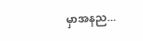မှာအနည...